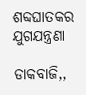ଶବ୍ଦଘାତକର ଯୁଗଯନ୍ତ୍ରଣା

ଡାକବାଜି,,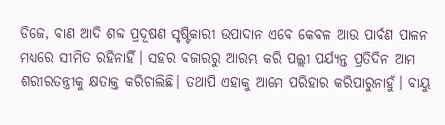ଡିଜେ, ବାଣ ଆଦି ଶବ୍ଦ ପ୍ରଦୂଷଣ ସୃଷ୍ଟିକାରୀ ଉପାଦାନ ଏବେ କେବଳ ଆଉ ପାର୍ବଣ ପାଳନ ମଧ୍ୟରେ ସୀମିତ ରହିନାହିଁ। ସହର ବଜାରରୁ ଆରମ୍ଭ କରି ପଲ୍ଲୀ ପର୍ଯ୍ୟନ୍ତ ପ୍ରତିଦିନ ଆମ ଶରୀରତନ୍ତ୍ରୀକୁ କ୍ଷତାକ୍ତ କରିଚାଲିଛି। ତଥାପି ଏହାକୁ ଆମେ ପରିହାର କରିପାରୁନାହୁଁ। ବାୟୁ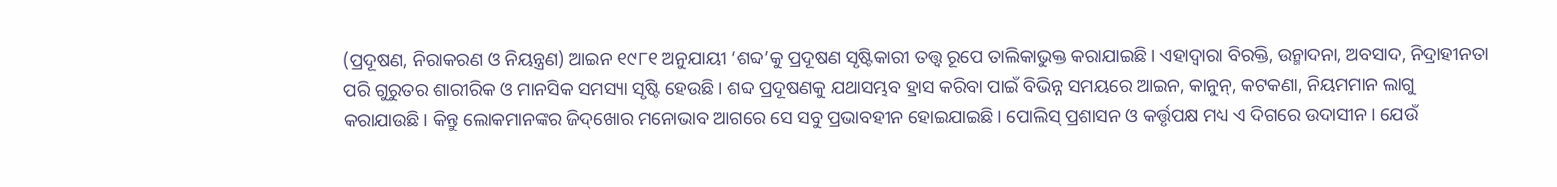(ପ୍ରଦୂଷଣ, ନିରାକରଣ ଓ ନିୟନ୍ତ୍ରଣ) ଆଇନ ୧୯୮୧ ଅନୁଯାୟୀ ‘ଶବ୍ଦ’କୁ ପ୍ରଦୂଷଣ ସୃଷ୍ଟିକାରୀ ତତ୍ତ୍ୱ ରୂପେ ତାଲିକାଭୁକ୍ତ କରାଯାଇଛି। ଏହାଦ୍ୱାରା ବିରକ୍ତି, ଉନ୍ମାଦନା, ଅବସାଦ, ନିଦ୍ରାହୀନତା ପରି ଗୁରୁତର ଶାରୀରିକ ଓ ମାନସିକ ସମସ୍ୟା ସୃଷ୍ଟି ହେଉଛି। ଶବ୍ଦ ପ୍ରଦୂଷଣକୁ ଯଥାସମ୍ଭବ ହ୍ରାସ କରିବା ପାଇଁ ବିଭିନ୍ନ ସମୟରେ ଆଇନ, କାନୁନ୍‌, କଟକଣା, ନିୟମମାନ ଲାଗୁ କରାଯାଉଛି। କିନ୍ତୁ ଲୋକମାନଙ୍କର ଜିଦ୍‌ଖୋର ମନୋଭାବ ଆଗରେ ସେ ସବୁ ପ୍ରଭାବହୀନ ହୋଇଯାଇଛି। ପୋଲିସ୍‌ ପ୍ରଶାସନ ଓ କର୍ତ୍ତୃପକ୍ଷ ମଧ୍ୟ ଏ ଦିଗରେ ଉଦାସୀନ। ଯେଉଁ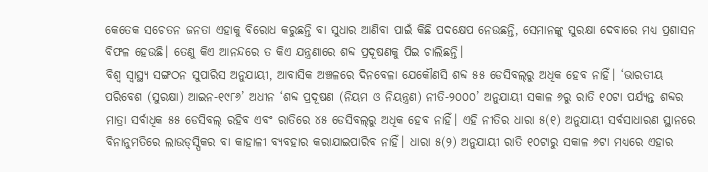କେତେକ ସଚେତନ ଜନତା ଏହାକୁ ବିରୋଧ କରୁଛନ୍ତି ବା ସୁଧାର ଆଣିବା ପାଇଁ କିଛି ପଦକ୍ଷେପ ନେଉଛନ୍ତି, ସେମାନଙ୍କୁ ସୁରକ୍ଷା ଦେବାରେ ମଧ୍ୟ ପ୍ରଶାସନ ବିଫଳ ହେଉଛି। ତେଣୁ କିଏ ଆନନ୍ଦରେ ତ କିଏ ଯନ୍ତ୍ରଣାରେ ଶବ୍ଦ ପ୍ରଦୂଷଣକୁ ପିଇ ଚାଲିଛନ୍ତି।
ବିଶ୍ୱ ସ୍ବାସ୍ଥ୍ୟ ସଙ୍ଗଠନ ସୁପାରିସ ଅନୁଯାୟୀ, ଆବାସିକ ଅଞ୍ଚଳରେ ଦିନବେଳା ଯେକୌଣସି ଶବ୍ଦ ୫୫ ଡେସିବଲ୍‌ରୁ ଅଧିକ ହେବ ନାହିଁ। ‘ଭାରତୀୟ ପରିବେଶ (ସୁରକ୍ଷା) ଆଇନ-୧୯୮୬’ ଅଧୀନ ‘ଶବ୍ଦ ପ୍ରଦୂଷଣ (ନିୟମ ଓ ନିୟନ୍ତ୍ରଣ) ନୀତି-୨୦୦୦’ ଅନୁଯାୟୀ ସକାଳ ୬ରୁ ରାତି ୧୦ଟା ପର୍ଯ୍ୟନ୍ତ ଶବ୍ଦର ମାତ୍ରା ସର୍ବାଧିକ ୫୫ ଡେସିବଲ୍‌ ରହିବ ଏବଂ ରାତିରେ ୪୫ ଡେସିବଲ୍‌ରୁ ଅଧିକ ହେବ ନାହିଁ। ଏହି ନୀତିର ଧାରା ୫(୧) ଅନୁଯାୟୀ ସର୍ବସାଧାରଣ ସ୍ଥାନରେ ବିନାନୁମତିରେ ଲାଉଡ୍‌ସ୍ପିକର ବା କାହାଳୀ ବ୍ୟବହାର କରାଯାଇପାରିବ ନାହିଁ। ଧାରା ୫(୨) ଅନୁଯାୟୀ ରାତି ୧୦ଟାରୁ ସକାଳ ୬ଟା ମଧ୍ୟରେ ଏହାର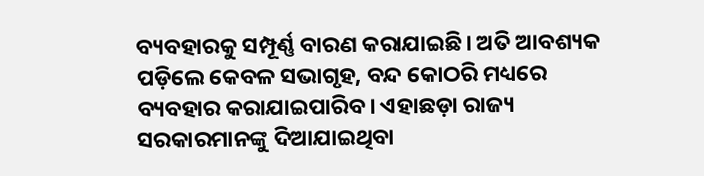ବ୍ୟବହାରକୁ ସମ୍ପୂର୍ଣ୍ଣ ବାରଣ କରାଯାଇଛି। ଅତି ଆବଶ୍ୟକ ପଡ଼ିଲେ କେବଳ ସଭାଗୃହ, ବନ୍ଦ କୋଠରି ମଧ୍ୟରେ ବ୍ୟବହାର କରାଯାଇପାରିବ। ଏହାଛଡ଼ା ରାଜ୍ୟ ସରକାରମାନଙ୍କୁ ଦିଆଯାଇଥିବା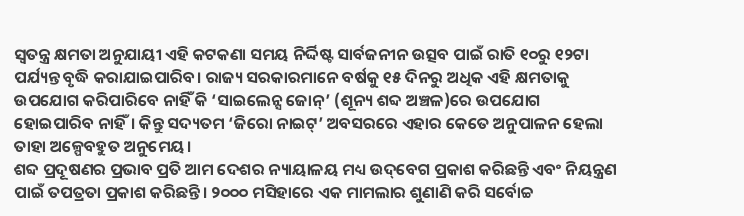ସ୍ବତନ୍ତ୍ର କ୍ଷମତା ଅନୁଯାୟୀ ଏହି କଟକଣା ସମୟ ନିର୍ଦ୍ଦିଷ୍ଟ ସାର୍ବଜନୀନ ଉତ୍ସବ ପାଇଁ ରାତି ୧୦ରୁ ୧୨ଟା ପର୍ଯ୍ୟନ୍ତ ବୃଦ୍ଧି କରାଯାଇପାରିବ। ରାଜ୍ୟ ସରକାରମାନେ ବର୍ଷକୁ ୧୫ ଦିନରୁ ଅଧିକ ଏହି କ୍ଷମତାକୁ ଉପଯୋଗ କରିପାରିବେ ନାହିଁ କି ‘ସାଇଲେନ୍ସ ଜୋନ୍‌’ (ଶୂନ୍ୟ ଶବ୍ଦ ଅଞ୍ଚଳ)ରେ ଉପଯୋଗ ହୋଇପାରିବ ନାହିଁ। କିନ୍ତୁ ସଦ୍ୟତମ ‘ଜିରୋ ନାଇଟ୍‌’ ଅବସରରେ ଏହାର କେତେ ଅନୁପାଳନ ହେଲା ତାହା ଅଳ୍ପେବହୁତ ଅନୁମେୟ।
ଶବ୍ଦ ପ୍ରଦୂଷଣର ପ୍ରଭାବ ପ୍ରତି ଆମ ଦେଶର ନ୍ୟାୟାଳୟ ମଧ୍ୟ ଉଦ୍‌ବେଗ ପ୍ରକାଶ କରିଛନ୍ତି ଏବଂ ନିୟନ୍ତ୍ରଣ ପାଇଁ ତପତ୍ରତା ପ୍ରକାଶ କରିଛନ୍ତି। ୨୦୦୦ ମସିହାରେ ଏକ ମାମଲାର ଶୁଣାଣି କରି ସର୍ବୋଚ୍ଚ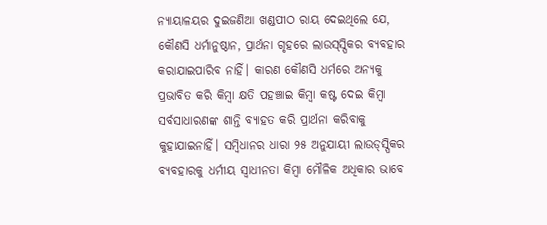ନ୍ୟାୟାଳୟର ଦୁଇଜଣିଆ ଖଣ୍ଡପୀଠ ରାୟ ଦେଇଥିଲେ ଯେ, କୌଣସି ଧର୍ମାନୁଷ୍ଠାନ, ପ୍ରାର୍ଥନା ଗୃହରେ ଲାଉସ୍‌ସ୍ପିକର ବ୍ୟବହାର କରାଯାଇପାରିବ ନାହିଁ। କାରଣ କୌଣସି ଧର୍ମରେ ଅନ୍ୟକୁ ପ୍ରଭାବିତ କରି କିମ୍ବା କ୍ଷତି ପହଞ୍ଚାଇ କିମ୍ବା କଷ୍ଟ ଦେଇ କିମ୍ବା ସର୍ବସାଧାରଣଙ୍କ ଶାନ୍ତି ବ୍ୟାହତ କରି ପ୍ରାର୍ଥନା କରିବାକୁ କୁହାଯାଇନାହିଁ। ସମ୍ବିଧାନର ଧାରା ୨୫ ଅନୁଯାୟୀ ଲାଉଡ୍‌ସ୍ପିକର ବ୍ୟବହାରକୁ ଧର୍ମୀୟ ସ୍ବାଧୀନତା କିମ୍ବା ମୌଳିକ ଅଧିକାର ଭାବେ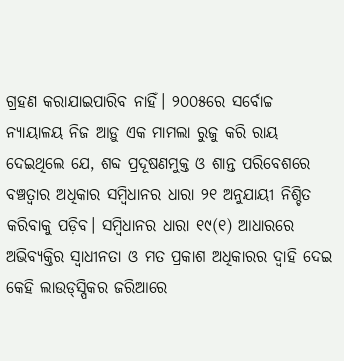ଗ୍ରହଣ କରାଯାଇପାରିବ ନାହିଁ। ୨୦୦୫ରେ ସର୍ବୋଚ୍ଚ ନ୍ୟାୟାଳୟ ନିଜ ଆଡ଼ୁ ଏକ ମାମଲା ରୁଜୁ କରି ରାୟ ଦେଇଥିଲେ ଯେ, ଶବ୍ଦ ପ୍ରଦୂଷଣମୁକ୍ତ ଓ ଶାନ୍ତ ପରିବେଶରେ ବଞ୍ଚତ୍ବାର ଅଧିକାର ସମ୍ବିଧାନର ଧାରା ୨୧ ଅନୁଯାୟୀ ନିଶ୍ଚିତ କରିବାକୁ ପଡ଼ିବ। ସମ୍ବିଧାନର ଧାରା ୧୯(୧) ଆଧାରରେ ଅଭିବ୍ୟକ୍ତିର ସ୍ବାଧୀନତା ଓ ମତ ପ୍ରକାଶ ଅଧିକାରର ଦ୍ୱାହି ଦେଇ କେହି ଲାଉଡ୍‌ସ୍ପିକର ଜରିଆରେ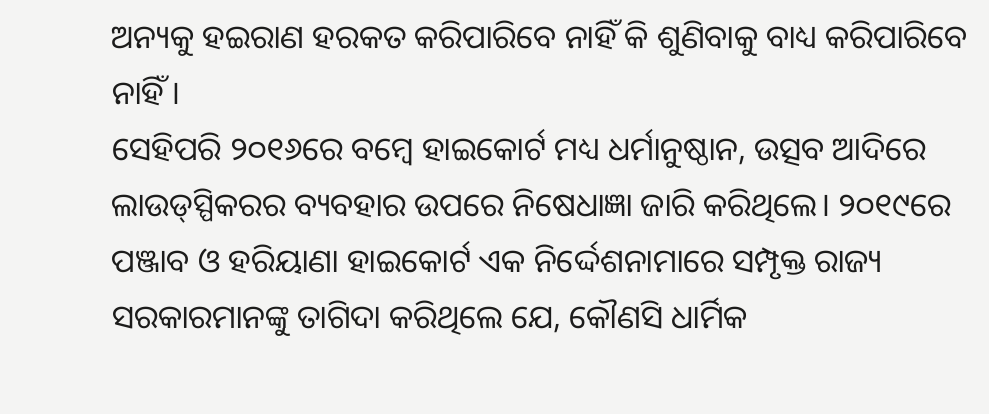ଅନ୍ୟକୁ ହଇରାଣ ହରକତ କରିପାରିବେ ନାହିଁ କି ଶୁଣିବାକୁ ବାଧ୍ୟ କରିପାରିବେ ନାହିଁ।
ସେହିପରି ୨୦୧୬ରେ ବମ୍ବେ ହାଇକୋର୍ଟ ମଧ୍ୟ ଧର୍ମାନୁଷ୍ଠାନ, ଉତ୍ସବ ଆଦିରେ ଲାଉଡ୍‌ସ୍ପିକରର ବ୍ୟବହାର ଉପରେ ନିଷେଧାଜ୍ଞା ଜାରି କରିଥିଲେ। ୨୦୧୯ରେ ପଞ୍ଜାବ ଓ ହରିୟାଣା ହାଇକୋର୍ଟ ଏକ ନିର୍ଦ୍ଦେଶନାମାରେ ସମ୍ପୃକ୍ତ ରାଜ୍ୟ ସରକାରମାନଙ୍କୁ ତାଗିଦା କରିଥିଲେ ଯେ, କୌଣସି ଧାର୍ମିକ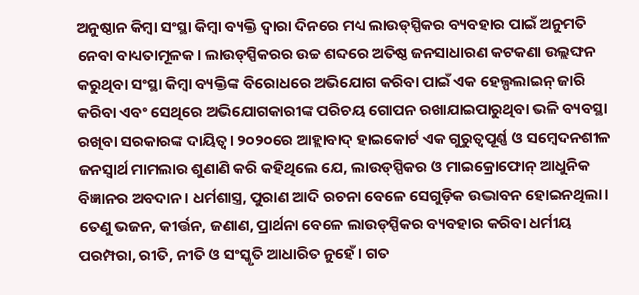ଅନୁଷ୍ଠାନ କିମ୍ବା ସଂସ୍ଥା କିମ୍ବା ବ୍ୟକ୍ତି ଦ୍ୱାରା ଦିନରେ ମଧ୍ୟ ଲାଉଡ୍‌ସ୍ପିକର ବ୍ୟବହାର ପାଇଁ ଅନୁମତି ନେବା ବାଧ୍ୟତାମୂଳକ। ଲାଉଡ୍‌ସ୍ପିକରର ଉଚ୍ଚ ଶବ୍ଦରେ ଅତିଷ୍ଠ ଜନସାଧାରଣ କଟକଣା ଉଲ୍ଲଙ୍ଘନ କରୁଥିବା ସଂସ୍ଥା କିମ୍ବା ବ୍ୟକ୍ତିଙ୍କ ବିରୋଧରେ ଅଭିଯୋଗ କରିବା ପାଇଁ ଏକ ହେଲ୍ପଲାଇନ୍‌ ଜାରି କରିବା ଏବଂ ସେଥିରେ ଅଭିଯୋଗକାରୀଙ୍କ ପରିଚୟ ଗୋପନ ରଖାଯାଇପାରୁଥିବା ଭଳି ବ୍ୟବସ୍ଥା ରଖିବା ସରକାରଙ୍କ ଦାୟିତ୍ୱ। ୨୦୨୦ରେ ଆହ୍ଲାବାଦ୍‌ ହାଇକୋର୍ଟ ଏକ ଗୁରୁତ୍ୱପୂର୍ଣ୍ଣ ଓ ସମ୍ବେଦନଶୀଳ ଜନସ୍ବାର୍ଥ ମାମଲାର ଶୁଣାଣି କରି କହିଥିଲେ ଯେ, ଲାଉଡ୍‌ସ୍ପିକର ଓ ମାଇକ୍ରୋଫୋନ୍‌ ଆଧୁନିକ ବିଜ୍ଞାନର ଅବଦାନ। ଧର୍ମଶାସ୍ତ୍ର, ପୁରାଣ ଆଦି ରଚନା ବେଳେ ସେଗୁଡ଼ିକ ଉଦ୍ଭାବନ ହୋଇନଥିଲା। ତେଣୁ ଭଜନ, କୀର୍ତ୍ତନ, ଜଣାଣ, ପ୍ରାର୍ଥନା ବେଳେ ଲାଉଡ୍‌ସ୍ପିକର ବ୍ୟବହାର କରିବା ଧର୍ମୀୟ ପରମ୍ପରା, ରୀତି, ନୀତି ଓ ସଂସ୍କୃତି ଆଧାରିତ ନୁହେଁ। ଗତ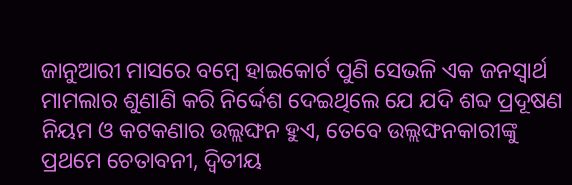ଜାନୁଆରୀ ମାସରେ ବମ୍ବେ ହାଇକୋର୍ଟ ପୁଣି ସେଭଳି ଏକ ଜନସ୍ବାର୍ଥ ମାମଲାର ଶୁଣାଣି କରି ନିର୍ଦ୍ଦେଶ ଦେଇଥିଲେ ଯେ ଯଦି ଶବ୍ଦ ପ୍ରଦୂଷଣ ନିୟମ ଓ କଟକଣାର ଉଲ୍ଲଙ୍ଘନ ହୁଏ, ତେବେ ଉଲ୍ଲଙ୍ଘନକାରୀଙ୍କୁ ପ୍ରଥମେ ଚେତାବନୀ, ଦ୍ୱିତୀୟ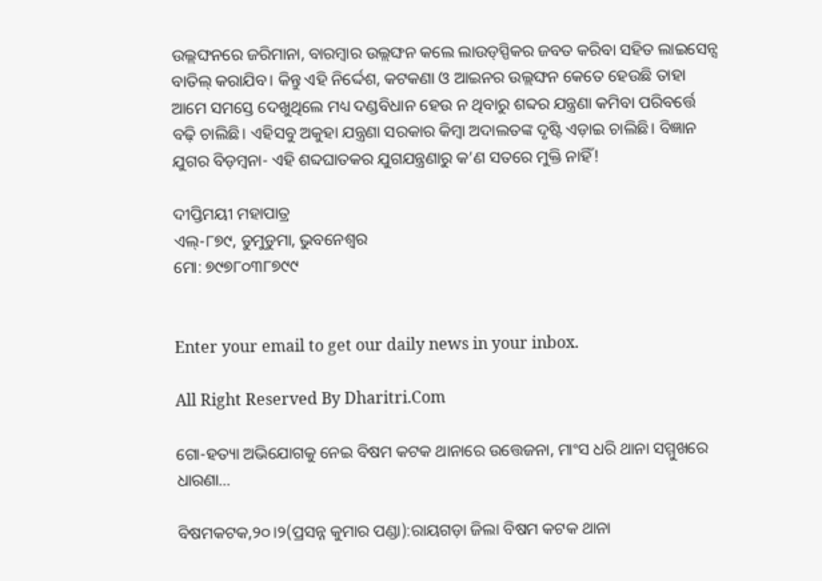ଉଲ୍ଲଙ୍ଘନରେ ଜରିମାନା, ବାରମ୍ବାର ଉଲ୍ଲଙ୍ଘନ କଲେ ଲାଉଡ୍‌ସ୍ପିକର ଜବତ କରିବା ସହିତ ଲାଇସେନ୍ସ ବାତିଲ୍‌ କରାଯିବ। କିନ୍ତୁ ଏହି ନିର୍ଦ୍ଦେଶ, କଟକଣା ଓ ଆଇନର ଉଲ୍ଲଙ୍ଘନ କେତେ ହେଉଛି ତାହା ଆମେ ସମସ୍ତେ ଦେଖୁଥିଲେ ମଧ୍ୟ ଦଣ୍ଡବିଧାନ ହେଉ ନ ଥିବାରୁ ଶବ୍ଦର ଯନ୍ତ୍ରଣା କମିବା ପରିବର୍ତ୍ତେ ବଢ଼ି ଚାଲିଛି। ଏହିସବୁ ଅକୁହା ଯନ୍ତ୍ରଣା ସରକାର କିମ୍ବା ଅଦାଲତଙ୍କ ଦୃଷ୍ଟି ଏଡ଼ାଇ ଚାଲିଛି। ବିଜ୍ଞାନ ଯୁଗର ବିଡ଼ମ୍ବନା- ଏହି ଶବ୍ଦଘାତକର ଯୁଗଯନ୍ତ୍ରଣାରୁ କ’ଣ ସତରେ ମୁକ୍ତି ନାହିଁ!

ଦୀପ୍ତିମୟୀ ମହାପାତ୍ର
ଏଲ୍‌-୮୭୯, ଡୁମୁଡୁମା, ଭୁବନେଶ୍ୱର
ମୋ: ୭୯୭୮୦୩୮୭୯୯


Enter your email to get our daily news in your inbox.

All Right Reserved By Dharitri.Com

ଗୋ-ହତ୍ୟା ଅଭିଯୋଗକୁ ନେଇ ବିଷମ କଟକ ଥାନାରେ ଉତ୍ତେଜନା, ମାଂସ ଧରି ଥାନା ସମ୍ମୁଖରେ ଧାରଣା…

ବିଷମକଟକ,୨୦।୨(ପ୍ରସନ୍ନ କୁମାର ପଣ୍ଡା):ରାୟଗଡ଼ା ଜିଲା ବିଷମ କଟକ ଥାନା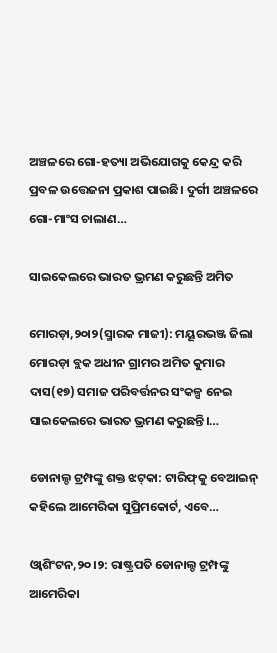ଅଞ୍ଚଳରେ ଗୋ-ହତ୍ୟା ଅଭିଯୋଗକୁ କେନ୍ଦ୍ର କରି ପ୍ରବଳ ଉତ୍ତେଜନା ପ୍ରକାଶ ପାଇଛି। ଦୁର୍ଗୀ ଅଞ୍ଚଳରେ ଗୋ-ମାଂସ ଚାଲାଣ…

ସାଇକେଲରେ ଭାରତ ଭ୍ରମଣ କରୁଛନ୍ତି ଅମିତ

ମୋରଡ଼ା,୨୦ା୨(ସ୍ମାରକ ମାଜୀ): ମୟୂରଭଞ୍ଜ ଜିଲା ମୋରଡ଼ା ବ୍ଲକ ଅଧୀନ ଗ୍ରାମର ଅମିତ କୁମାର ଦାସ(୧୭) ସମାଜ ପରିବର୍ତ୍ତନର ସଂକଳ୍ପ ନେଇ ସାଇକେଲରେ ଭାରତ ଭ୍ରମଣ କରୁଛନ୍ତି।…

ଡୋନାଲ୍ଡ ଟ୍ରମ୍ପଙ୍କୁ ଶକ୍ତ ଝଟ୍‌କା: ଟାରିଫ୍‌କୁ ବେଆଇନ୍‌ କହିଲେ ଆମେରିକା ସୁପ୍ରିମକୋର୍ଟ, ଏବେ…

ଓ୍ବାଶିଂଟନ,୨୦।୨: ରାଷ୍ଟ୍ରପତି ଡୋନାଲ୍ଡ ଟ୍ରମ୍ପଙ୍କୁ ଆମେରିକା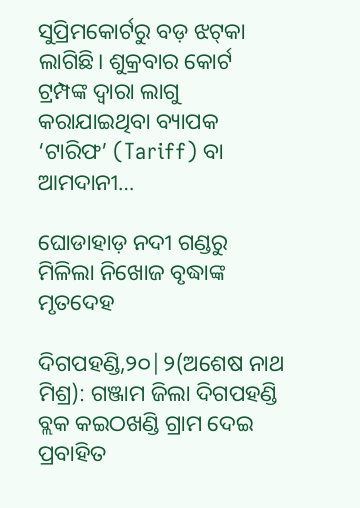ସୁପ୍ରିମକୋର୍ଟରୁ ବଡ଼ ଝଟ୍‌କା ଲାଗିଛି। ଶୁକ୍ରବାର କୋର୍ଟ ଟ୍ରମ୍ପଙ୍କ ଦ୍ୱାରା ଲାଗୁ କରାଯାଇଥିବା ବ୍ୟାପକ ‘ଟାରିଫ’ (Tariff) ବା ଆମଦାନୀ…

ଘୋଡାହାଡ଼ ନଦୀ ଗଣ୍ଡରୁ ମିଳିଲା ନିଖୋଜ ବୃଦ୍ଧାଙ୍କ ମୃତଦେହ

ଦିଗପହଣ୍ଡି,୨୦|୨(ଅଶେଷ ନାଥ ମିଶ୍ର): ଗଞ୍ଜାମ ଜିଲା ଦିଗପହଣ୍ଡି ବ୍ଲକ କଇଠଖଣ୍ଡି ଗ୍ରାମ ଦେଇ ପ୍ରବାହିତ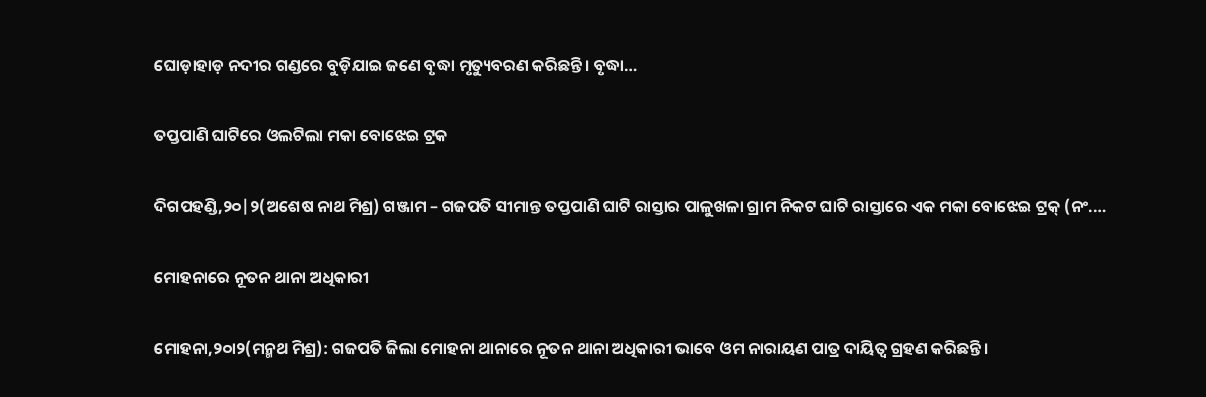ଘୋଡ଼ାହାଡ଼ ନଦୀର ଗଣ୍ଡରେ ବୁଡ଼ିଯାଇ ଜଣେ ବୃଦ୍ଧା ମୃତ୍ୟୁବରଣ କରିଛନ୍ତି। ବୃଦ୍ଧା…

ତପ୍ତପାଣି ଘାଟିରେ ଓଲଟିଲା ମକା ବୋଝେଇ ଟ୍ରକ

ଦିଗପହଣ୍ଡି,୨୦|୨(ଅଶେଷ ନାଥ ମିଶ୍ର) ଗଞ୍ଜାମ – ଗଜପତି ସୀମାନ୍ତ ତପ୍ତପାଣି ଘାଟି ରାସ୍ତାର ପାଳୁଖଳା ଗ୍ରାମ ନିକଟ ଘାଟି ରାସ୍ତାରେ ଏକ ମକା ବୋଝେଇ ଟ୍ରକ୍ (ନଂ.…

ମୋହନାରେ ନୂତନ ଥାନା ଅଧିକାରୀ

ମୋହନା,୨୦ା୨(ମନ୍ମଥ ମିଶ୍ର): ଗଜପତି ଜିଲା ମୋହନା ଥାନାରେ ନୂତନ ଥାନା ଅଧିକାରୀ ଭାବେ ଓମ ନାରାୟଣ ପାତ୍ର ଦାୟିତ୍ୱ ଗ୍ରହଣ କରିଛନ୍ତି।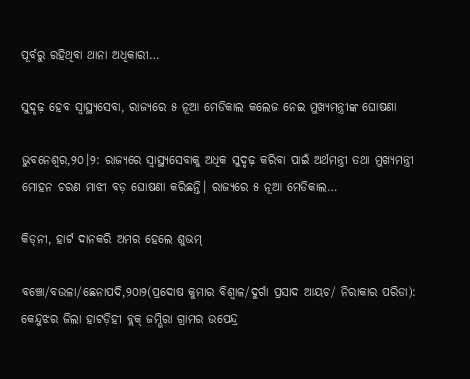ପୂର୍ବରୁ ରହିଥିବା ଥାନା ଅଧିକାରୀ…

ସୁଦୃଢ଼ ହେବ ସ୍ବାସ୍ଥ୍ୟସେବା, ରାଜ୍ୟରେ ୫ ନୂଆ ମେଡିକାଲ କଲେଜ ନେଇ ମୁଖ୍ୟମନ୍ତ୍ରୀଙ୍କ ଘୋଷଣା

ଭୁବନେଶ୍ୱର,୨୦।୨: ରାଜ୍ୟରେ ସ୍ବାସ୍ଥ୍ୟସେବାକୁ ଅଧିକ ସୁଦୃଢ଼ କରିବା ପାଇଁ ଅର୍ଥମନ୍ତ୍ରୀ ତଥା ମୁଖ୍ୟମନ୍ତ୍ରୀ ମୋହନ ଚରଣ ମାଝୀ ବଡ଼ ଘୋଷଣା କରିଛନ୍ତି। ରାଜ୍ୟରେ ୫ ନୂଆ ମେଡିକାଲ…

କିଡ୍‌ନୀ, ହାର୍ଟ ଦାନକରି ଅମର ହେଲେ ଶୁଭମ୍‌

ବଞ୍ଚୋ/ବଉଳା/ଛେନାପଦି,୨୦ା୨(ପ୍ରଦୋଷ କୁମାର ବିଶ୍ୱାଳ/ଦୁର୍ଗା ପ୍ରସାଦ ଆୟଚ/ ନିରାକାର ପରିଡା): କେନ୍ଦୁଝର ଜିଲା ହାଟଡ଼ିହୀ ବ୍ଲକ୍‌ ଜମ୍ଭିରା ଗ୍ରାମର ଉପେନ୍ଦ୍ର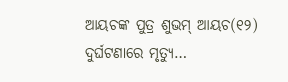ଆୟଚଙ୍କ ପୁତ୍ର ଶୁଭମ୍‌ ଆୟଚ(୧୨) ଦୁର୍ଘଟଣାରେ ମୃତ୍ୟୁ…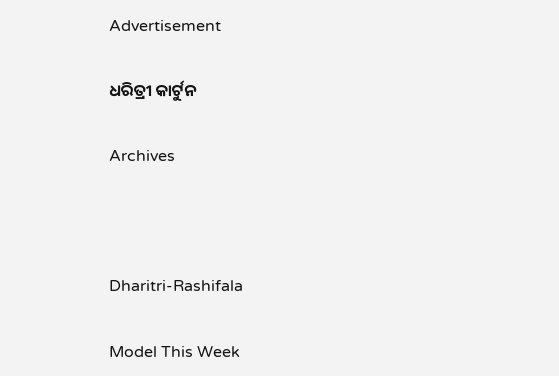Advertisement

ଧରିତ୍ରୀ କାର୍ଟୁନ

Archives



Dharitri-Rashifala

Model This Week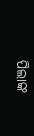ପିଲାଙ୍କ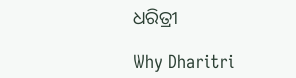ଧରିତ୍ରୀ

Why Dharitri